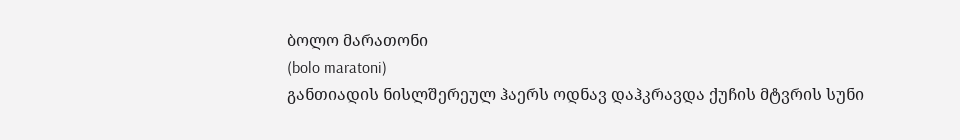ბოლო მარათონი
(bolo maratoni)
განთიადის ნისლშერეულ ჰაერს ოდნავ დაჰკრავდა ქუჩის მტვრის სუნი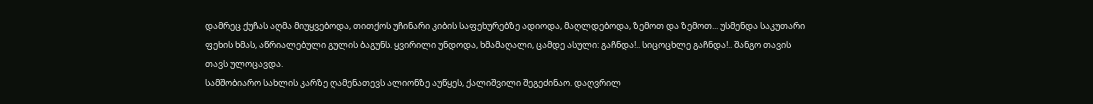დამრეც ქუჩას აღმა მიუყვებოდა, თითქოს უჩინარი კიბის საფეხურებზე ადიოდა, მაღლდებოდა, ზემოთ და ზემოთ... უსმენდა საკუთარი ფეხის ხმას, აწრიალებული გულის ბაგუნს. ყვირილი უნდოდა, ხმამაღალი, ცამდე ასული: გაჩნდა!.. სიცოცხლე გაჩნდა!.. შანგო თავის თავს ულოცავდა.
სამშობიარო სახლის კარზე ღამენათევს ალიონზე აუწყეს, ქალიშვილი შეგეძინაო. დაღვრილ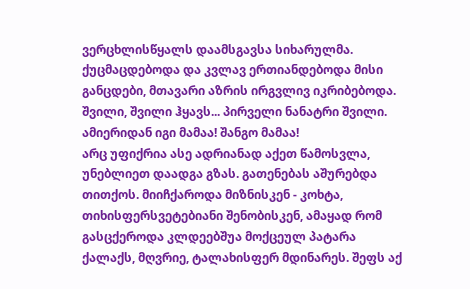ვერცხლისწყალს დაამსგავსა სიხარულმა. ქუცმაცდებოდა და კვლავ ერთიანდებოდა მისი განცდები, მთავარი აზრის ირგვლივ იკრიბებოდა. შვილი, შვილი ჰყავს... პირველი ნანატრი შვილი. ამიერიდან იგი მამაა! შანგო მამაა!
არც უფიქრია ასე ადრიანად აქეთ წამოსვლა, უნებლიეთ დაადგა გზას. გათენებას აშურებდა თითქოს. მიიჩქაროდა მიზნისკენ - კოხტა, თიხისფერსვეტებიანი შენობისკენ, ამაყად რომ გასცქეროდა კლდეებშუა მოქცეულ პატარა ქალაქს, მღვრიე, ტალახისფერ მდინარეს. შეფს აქ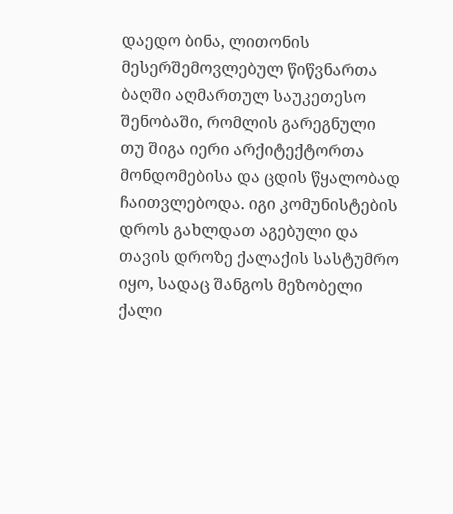დაედო ბინა, ლითონის მესერშემოვლებულ წიწვნართა ბაღში აღმართულ საუკეთესო შენობაში, რომლის გარეგნული თუ შიგა იერი არქიტექტორთა მონდომებისა და ცდის წყალობად ჩაითვლებოდა. იგი კომუნისტების დროს გახლდათ აგებული და თავის დროზე ქალაქის სასტუმრო იყო, სადაც შანგოს მეზობელი ქალი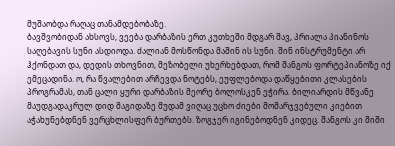მუშაობდა რაღაც თანამდებობაზე.
ბავშვობიდან ახსოვს, ვეება დარბაზის ერთ კუთხეში მდგარ შავ, პრიალა პიანინოს საღებავის სუნი ასდიოდა. ძალიან მოსწონდა მაშინ ის სუნი. შინ ინსტრუმენტი არ ჰქონდათ და, დედის თხოვნით, მეზობელი უხერხებდათ, რომ შანგოს ფორტეპიანოზე იქ ემეცადინა. ო, რა წვალებით არჩევდა ნოტებს, ეუფლებოდა დაწყებითი კლასების პროგრამას, თან ცალი ყური დარბაზის მეორე ბოლოსკენ ეჭირა. ბილიარდის მწვანე მაუდგადაკრულ დიდ მაგიდაზე მუდამ ვიღაც უცხო ძიები მომარჯვებული კიებით აჭახუნებდნენ ვერცხლისფერ ბურთებს. ზოგჯერ იგინებოდნენ კიდეც. შანგოს კი შიში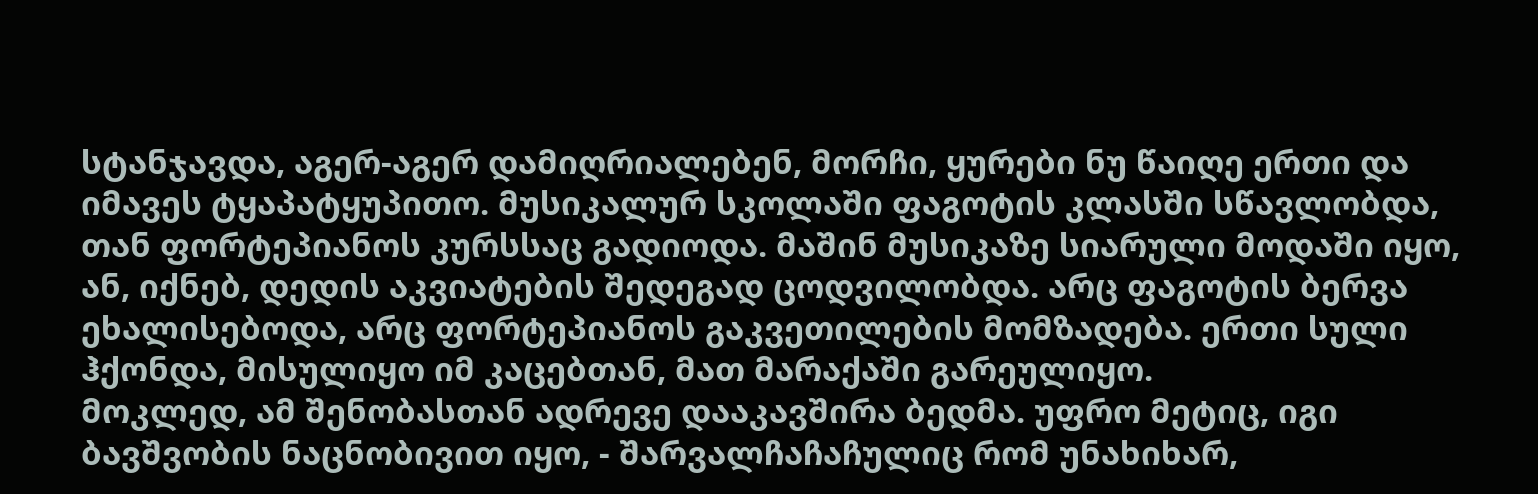სტანჯავდა, აგერ-აგერ დამიღრიალებენ, მორჩი, ყურები ნუ წაიღე ერთი და იმავეს ტყაპატყუპითო. მუსიკალურ სკოლაში ფაგოტის კლასში სწავლობდა, თან ფორტეპიანოს კურსსაც გადიოდა. მაშინ მუსიკაზე სიარული მოდაში იყო, ან, იქნებ, დედის აკვიატების შედეგად ცოდვილობდა. არც ფაგოტის ბერვა ეხალისებოდა, არც ფორტეპიანოს გაკვეთილების მომზადება. ერთი სული ჰქონდა, მისულიყო იმ კაცებთან, მათ მარაქაში გარეულიყო.
მოკლედ, ამ შენობასთან ადრევე დააკავშირა ბედმა. უფრო მეტიც, იგი ბავშვობის ნაცნობივით იყო, - შარვალჩაჩაჩულიც რომ უნახიხარ,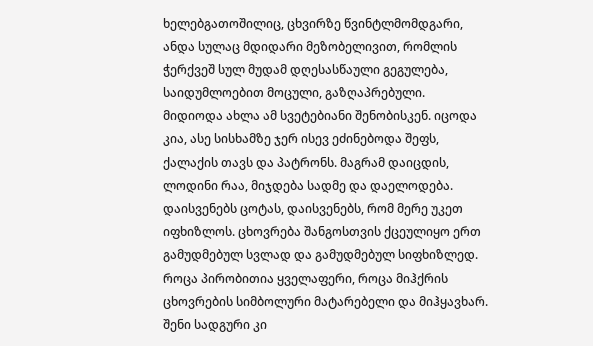ხელებგათოშილიც, ცხვირზე წვინტლმომდგარი, ანდა სულაც მდიდარი მეზობელივით, რომლის ჭერქვეშ სულ მუდამ დღესასწაული გეგულება, საიდუმლოებით მოცული, გაზღაპრებული.
მიდიოდა ახლა ამ სვეტებიანი შენობისკენ. იცოდა კია, ასე სისხამზე ჯერ ისევ ეძინებოდა შეფს, ქალაქის თავს და პატრონს. მაგრამ დაიცდის, ლოდინი რაა, მიჯდება სადმე და დაელოდება. დაისვენებს ცოტას, დაისვენებს, რომ მერე უკეთ იფხიზლოს. ცხოვრება შანგოსთვის ქცეულიყო ერთ გამუდმებულ სვლად და გამუდმებულ სიფხიზლედ. როცა პირობითია ყველაფერი, როცა მიჰქრის ცხოვრების სიმბოლური მატარებელი და მიჰყავხარ. შენი სადგური კი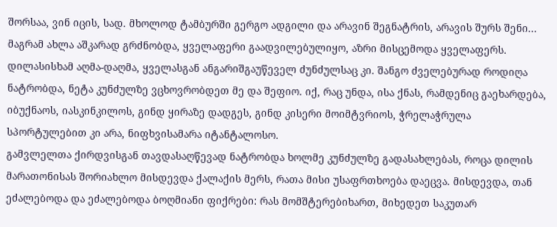შორსაა, ვინ იცის, სად. მხოლოდ ტამბურში გერგო ადგილი და არავინ შეგნატრის, არავის შურს შენი... მაგრამ ახლა აშკარად გრძნობდა, ყველაფერი გაადვილებულიყო, აზრი მისცემოდა ყველაფერს. დილასისხამ აღმა-დაღმა, ყველასგან ანგარიშგაუწეველ ძუნძულსაც კი. შანგო ძველებურად როდიღა ნატრობდა, ნეტა კუნძულზე ვცხოვრობდეთ მე და შეფიო. იქ, რაც უნდა, ისა ქნას, რამდენიც გაეხარდება, იბუქნაოს, იასკინკილოს, გინდ ყირაზე დადგეს, გინდ კისერი მოიმტვრიოს, ჭრელაჭრულა სპორტულებით კი არა, ნიფხვისამარა იტანტალოსო.
გამვლელთა ქირდვისგან თავდასაღწევად ნატრობდა ხოლმე კუნძულზე გადასახლებას, როცა დილის მარათონისას შორიახლო მისდევდა ქალაქის მერს, რათა მისი უსაფრთხოება დაეცვა. მისდევდა, თან ეძალებოდა და ეძალებოდა ბოღმიანი ფიქრები: რას მომშტერებიხართ, მიხედეთ საკუთარ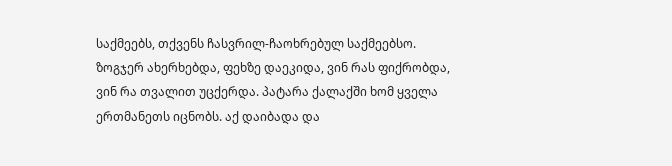საქმეებს, თქვენს ჩასვრილ-ჩაოხრებულ საქმეებსო. ზოგჯერ ახერხებდა, ფეხზე დაეკიდა, ვინ რას ფიქრობდა, ვინ რა თვალით უცქერდა. პატარა ქალაქში ხომ ყველა ერთმანეთს იცნობს. აქ დაიბადა და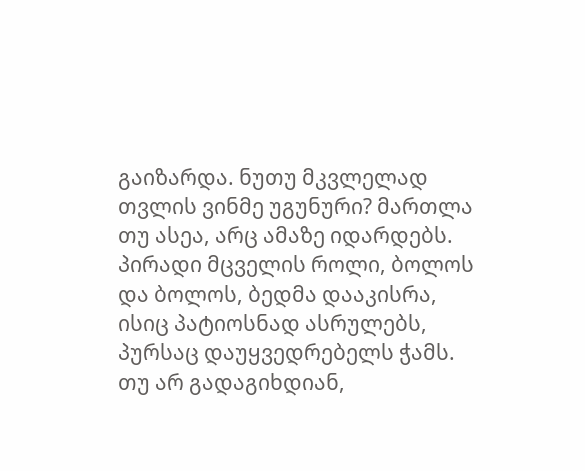გაიზარდა. ნუთუ მკვლელად თვლის ვინმე უგუნური? მართლა თუ ასეა, არც ამაზე იდარდებს. პირადი მცველის როლი, ბოლოს და ბოლოს, ბედმა დააკისრა, ისიც პატიოსნად ასრულებს, პურსაც დაუყვედრებელს ჭამს. თუ არ გადაგიხდიან,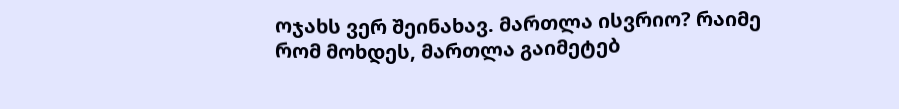ოჯახს ვერ შეინახავ. მართლა ისვრიო? რაიმე რომ მოხდეს, მართლა გაიმეტებ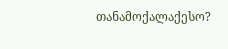თანამოქალაქესო?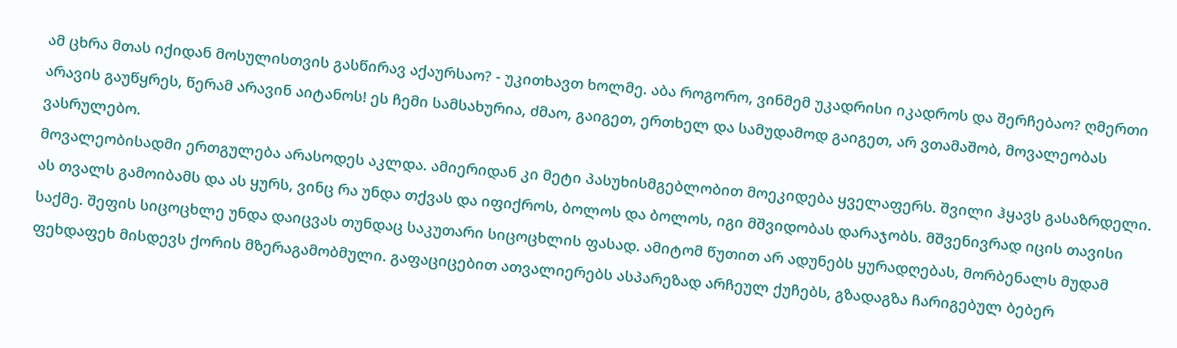ამ ცხრა მთას იქიდან მოსულისთვის გასწირავ აქაურსაო? - უკითხავთ ხოლმე. აბა როგორო, ვინმემ უკადრისი იკადროს და შერჩებაო? ღმერთი არავის გაუწყრეს, წერამ არავინ აიტანოს! ეს ჩემი სამსახურია, ძმაო, გაიგეთ, ერთხელ და სამუდამოდ გაიგეთ, არ ვთამაშობ, მოვალეობას ვასრულებო.
მოვალეობისადმი ერთგულება არასოდეს აკლდა. ამიერიდან კი მეტი პასუხისმგებლობით მოეკიდება ყველაფერს. შვილი ჰყავს გასაზრდელი. ას თვალს გამოიბამს და ას ყურს, ვინც რა უნდა თქვას და იფიქროს, ბოლოს და ბოლოს, იგი მშვიდობას დარაჯობს. მშვენივრად იცის თავისი საქმე. შეფის სიცოცხლე უნდა დაიცვას თუნდაც საკუთარი სიცოცხლის ფასად. ამიტომ წუთით არ ადუნებს ყურადღებას, მორბენალს მუდამ ფეხდაფეხ მისდევს ქორის მზერაგამობმული. გაფაციცებით ათვალიერებს ასპარეზად არჩეულ ქუჩებს, გზადაგზა ჩარიგებულ ბებერ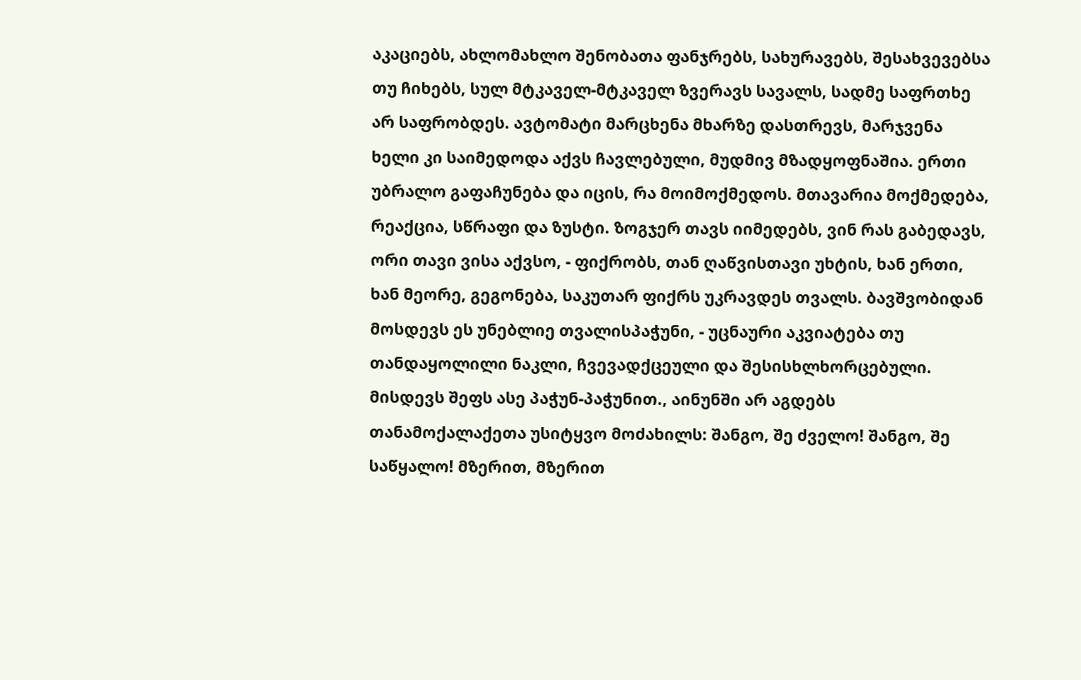აკაციებს, ახლომახლო შენობათა ფანჯრებს, სახურავებს, შესახვევებსა თუ ჩიხებს, სულ მტკაველ-მტკაველ ზვერავს სავალს, სადმე საფრთხე არ საფრობდეს. ავტომატი მარცხენა მხარზე დასთრევს, მარჯვენა ხელი კი საიმედოდა აქვს ჩავლებული, მუდმივ მზადყოფნაშია. ერთი უბრალო გაფაჩუნება და იცის, რა მოიმოქმედოს. მთავარია მოქმედება, რეაქცია, სწრაფი და ზუსტი. ზოგჯერ თავს იიმედებს, ვინ რას გაბედავს, ორი თავი ვისა აქვსო, - ფიქრობს, თან ღაწვისთავი უხტის, ხან ერთი, ხან მეორე, გეგონება, საკუთარ ფიქრს უკრავდეს თვალს. ბავშვობიდან მოსდევს ეს უნებლიე თვალისპაჭუნი, - უცნაური აკვიატება თუ თანდაყოლილი ნაკლი, ჩვევადქცეული და შესისხლხორცებული. მისდევს შეფს ასე პაჭუნ-პაჭუნით., აინუნში არ აგდებს თანამოქალაქეთა უსიტყვო მოძახილს: შანგო, შე ძველო! შანგო, შე საწყალო! მზერით, მზერით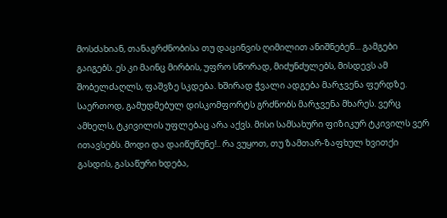მოსძახიან, თანაგრძნობისა თუ დაცინვის ღიმილით ანიშნებენ... გამგები გაიგებს. ეს კი მაინც მირბის, უფრო სწორად, მიძუნძულებს, მისდევს ამ შობელძაღლს, ფაშვზე სკდება. ხშირად ჭვალი ადგება მარჯვენა ფერდზე. საერთოდ, გამუდმებულ დისკომფორტს გრძნობს მარჯვენა მხარეს. ვერც ამხელს, ტკივილის უფლებაც არა აქვს. მისი სამსახური ფიზიკურ ტკივილს ვერ ითავსებს. მოდი და დაიწუწუნე!.. რა ვუყოთ, თუ ზამთარ-ზაფხულ ხვითქი გასდის, გასაწური ხდება,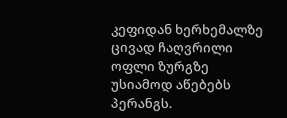კეფიდან ხერხემალზე ცივად ჩაღვრილი ოფლი ზურგზე უსიამოდ აწებებს პერანგს.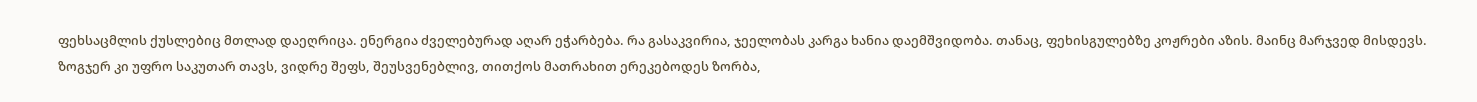ფეხსაცმლის ქუსლებიც მთლად დაეღრიცა. ენერგია ძველებურად აღარ ეჭარბება. რა გასაკვირია, ჯეელობას კარგა ხანია დაემშვიდობა. თანაც, ფეხისგულებზე კოჟრები აზის. მაინც მარჯვედ მისდევს. ზოგჯერ კი უფრო საკუთარ თავს, ვიდრე შეფს, შეუსვენებლივ, თითქოს მათრახით ერეკებოდეს ზორბა,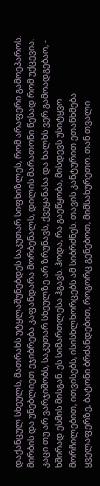დაქანცულ სხეულს, მათრახს უტყლაშუნებდეს საკუთარ სიფხიზლეს, რომ არაფერი გამოეპაროს. მირბის და უნებლიეთ ეჯიბრება კაფანდარა მორბენალს, დილის მარათონი წესად რომ უქცევია. კაცი თუ არ ვარჯიშობს, საკუთარ სხეულზე არ ზრუნავს, ქვეყანასა და ხალხს ვერ გამოადგებაო, - ხშირად ესმის მისგან. ეს სიმართლესა ჰგავს. ჰოდა, რა გაეწყობა, მისდევს უსიტყვო მორჩილებით, ითვისებს, ისისხლხორცებს ამ სიბრძნეს. თავის კანტურით ეთანხმება ყველაფერზე, ბატონი ბრძანდებით, როგორც გენებოთ, მიმსახურეთო. თან თვალი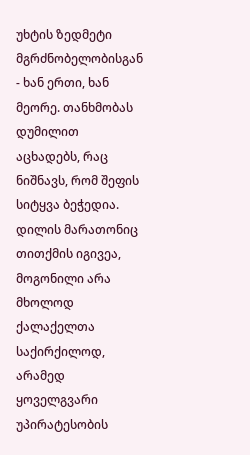უხტის ზედმეტი მგრძნობელობისგან - ხან ერთი, ხან მეორე. თანხმობას დუმილით აცხადებს, რაც ნიშნავს, რომ შეფის სიტყვა ბეჭედია. დილის მარათონიც თითქმის იგივეა, მოგონილი არა მხოლოდ ქალაქელთა საქირქილოდ, არამედ ყოველგვარი უპირატესობის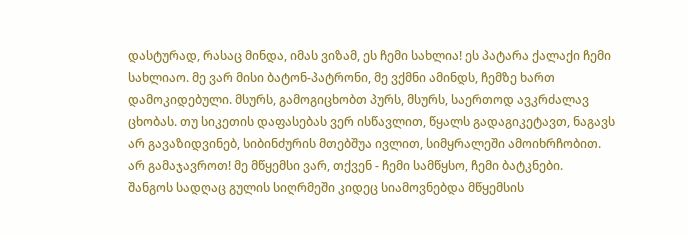დასტურად, რასაც მინდა, იმას ვიზამ, ეს ჩემი სახლია! ეს პატარა ქალაქი ჩემი სახლიაო. მე ვარ მისი ბატონ-პატრონი, მე ვქმნი ამინდს, ჩემზე ხართ დამოკიდებული. მსურს, გამოგიცხობთ პურს, მსურს, საერთოდ ავკრძალავ ცხობას. თუ სიკეთის დაფასებას ვერ ისწავლით, წყალს გადაგიკეტავთ, ნაგავს არ გავაზიდვინებ, სიბინძურის მთებშუა ივლით, სიმყრალეში ამოიხრჩობით. არ გამაჯავროთ! მე მწყემსი ვარ, თქვენ - ჩემი სამწყსო, ჩემი ბატკნები.
შანგოს სადღაც გულის სიღრმეში კიდეც სიამოვნებდა მწყემსის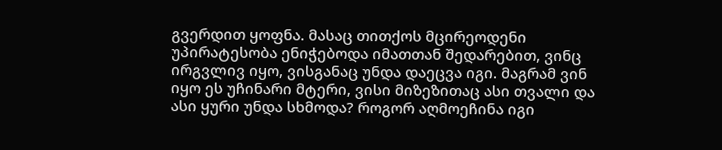გვერდით ყოფნა. მასაც თითქოს მცირეოდენი უპირატესობა ენიჭებოდა იმათთან შედარებით, ვინც ირგვლივ იყო, ვისგანაც უნდა დაეცვა იგი. მაგრამ ვინ იყო ეს უჩინარი მტერი, ვისი მიზეზითაც ასი თვალი და ასი ყური უნდა სხმოდა? როგორ აღმოეჩინა იგი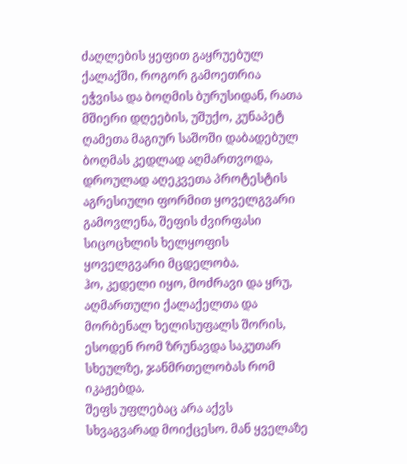ძაღლების ყეფით გაყრუებულ ქალაქში, როგორ გამოეთრია ეჭვისა და ბოღმის ბურუსიდან, რათა მშიერი დღეების, უშუქო, კუნაპეტ ღამეთა მაგიურ საშოში დაბადებულ ბოღმას კედლად აღმართვოდა, დროულად აღეკვეთა პროტესტის აგრესიული ფორმით ყოველგვარი გამოვლენა, შეფის ძვირფასი სიცოცხლის ხელყოფის ყოველგვარი მცდელობა.
ჰო, კედელი იყო, მოძრავი და ყრუ, აღმართული ქალაქელთა და მორბენალ ხელისუფალს შორის, ესოდენ რომ ზრუნავდა საკუთარ სხეულზე, ჯანმრთელობას რომ იკაჟებდა.
შეფს უფლებაც არა აქვს სხვაგვარად მოიქცესო. მან ყველაზე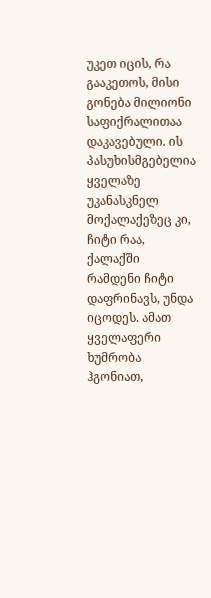უკეთ იცის, რა გააკეთოს, მისი გონება მილიონი საფიქრალითაა დაკავებული. ის პასუხისმგებელია ყველაზე უკანასკნელ მოქალაქეზეც კი, ჩიტი რაა, ქალაქში რამდენი ჩიტი დაფრინავს, უნდა იცოდეს. ამათ ყველაფერი ხუმრობა ჰგონიათ,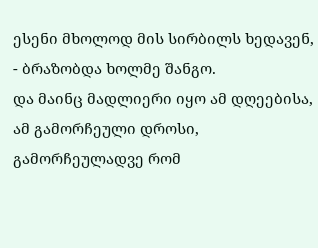ესენი მხოლოდ მის სირბილს ხედავენ, - ბრაზობდა ხოლმე შანგო.
და მაინც მადლიერი იყო ამ დღეებისა, ამ გამორჩეული დროსი, გამორჩეულადვე რომ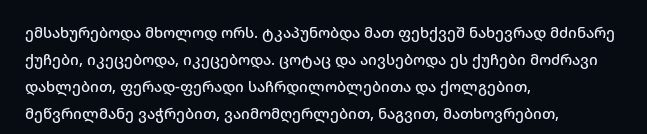ემსახურებოდა მხოლოდ ორს. ტკაპუნობდა მათ ფეხქვეშ ნახევრად მძინარე ქუჩები, იკეცებოდა, იკეცებოდა. ცოტაც და აივსებოდა ეს ქუჩები მოძრავი დახლებით, ფერად-ფერადი საჩრდილობლებითა და ქოლგებით, მეწვრილმანე ვაჭრებით, ვაიმომღერლებით, ნაგვით, მათხოვრებით,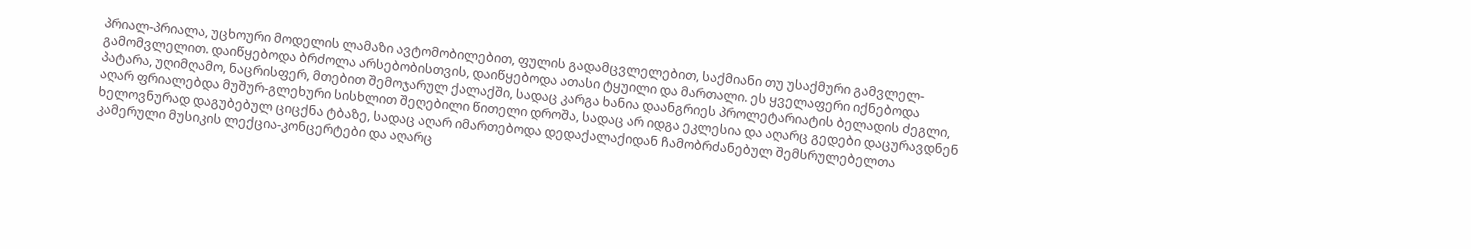პრიალ-პრიალა, უცხოური მოდელის ლამაზი ავტომობილებით, ფულის გადამცვლელებით, საქმიანი თუ უსაქმური გამვლელ-გამომვლელით. დაიწყებოდა ბრძოლა არსებობისთვის, დაიწყებოდა ათასი ტყუილი და მართალი. ეს ყველაფერი იქნებოდა პატარა, უღიმღამო, ნაცრისფერ, მთებით შემოჯარულ ქალაქში, სადაც კარგა ხანია დაანგრიეს პროლეტარიატის ბელადის ძეგლი, აღარ ფრიალებდა მუშურ-გლეხური სისხლით შეღებილი წითელი დროშა, სადაც არ იდგა ეკლესია და აღარც გედები დაცურავდნენ ხელოვნურად დაგუბებულ ციცქნა ტბაზე, სადაც აღარ იმართებოდა დედაქალაქიდან ჩამობრძანებულ შემსრულებელთა კამერული მუსიკის ლექცია-კონცერტები და აღარც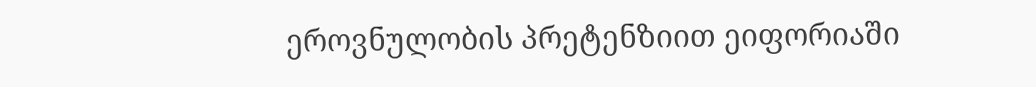ეროვნულობის პრეტენზიით ეიფორიაში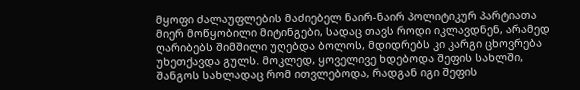მყოფი ძალაუფლების მაძიებელ ნაირ-ნაირ პოლიტიკურ პარტიათა მიერ მოწყობილი მიტინგები, სადაც თავს როდი იკლავდნენ, არამედ ღარიბებს შიმშილი უღებდა ბოლოს, მდიდრებს კი კარგი ცხოვრება უხეთქავდა გულს. მოკლედ, ყოველივე ხდებოდა შეფის სახლში, შანგოს სახლადაც რომ ითვლებოდა, რადგან იგი შეფის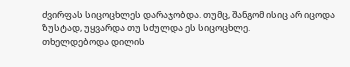ძვირფას სიცოცხლეს დარაჯობდა. თუმც, შანგომ ისიც არ იცოდა ზუსტად, უყვარდა თუ სძულდა ეს სიცოცხლე.
თხელდებოდა დილის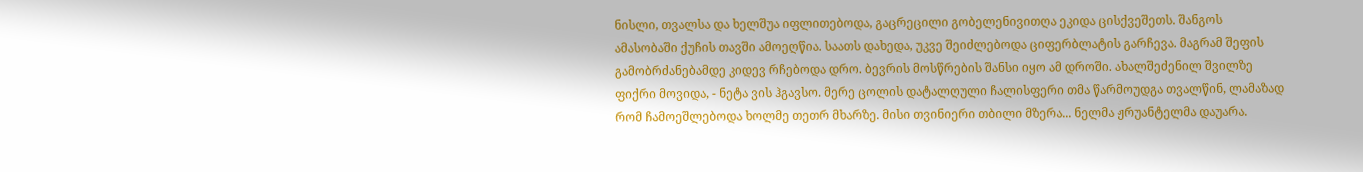ნისლი, თვალსა და ხელშუა იფლითებოდა, გაცრეცილი გობელენივითღა ეკიდა ცისქვეშეთს. შანგოს ამასობაში ქუჩის თავში ამოეღწია. საათს დახედა, უკვე შეიძლებოდა ციფერბლატის გარჩევა. მაგრამ შეფის გამობრძანებამდე კიდევ რჩებოდა დრო. ბევრის მოსწრების შანსი იყო ამ დროში. ახალშეძენილ შვილზე ფიქრი მოვიდა, - ნეტა ვის ჰგავსო. მერე ცოლის დატალღული ჩალისფერი თმა წარმოუდგა თვალწინ, ლამაზად რომ ჩამოეშლებოდა ხოლმე თეთრ მხარზე. მისი თვინიერი თბილი მზერა... ნელმა ჟრუანტელმა დაუარა.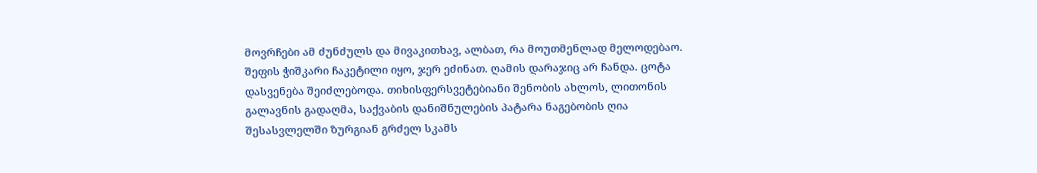მოვრჩები ამ ძუნძულს და მივაკითხავ, ალბათ, რა მოუთმენლად მელოდებაო.
შეფის ჭიშკარი ჩაკეტილი იყო, ჯერ ეძინათ. ღამის დარაჯიც არ ჩანდა. ცოტა დასვენება შეიძლებოდა. თიხისფერსვეტებიანი შენობის ახლოს, ლითონის გალავნის გადაღმა, საქვაბის დანიშნულების პატარა ნაგებობის ღია შესასვლელში ზურგიან გრძელ სკამს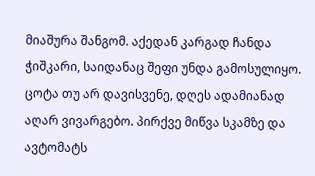მიაშურა შანგომ. აქედან კარგად ჩანდა ჭიშკარი, საიდანაც შეფი უნდა გამოსულიყო. ცოტა თუ არ დავისვენე, დღეს ადამიანად აღარ ვივარგებო. პირქვე მიწვა სკამზე და ავტომატს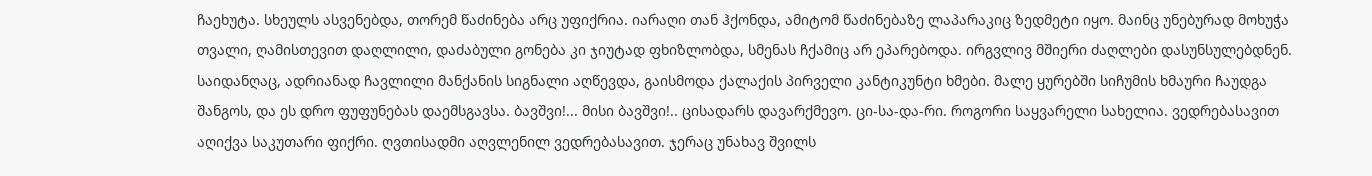ჩაეხუტა. სხეულს ასვენებდა, თორემ წაძინება არც უფიქრია. იარაღი თან ჰქონდა, ამიტომ წაძინებაზე ლაპარაკიც ზედმეტი იყო. მაინც უნებურად მოხუჭა თვალი, ღამისთევით დაღლილი, დაძაბული გონება კი ჯიუტად ფხიზლობდა, სმენას ჩქამიც არ ეპარებოდა. ირგვლივ მშიერი ძაღლები დასუნსულებდნენ. საიდანღაც, ადრიანად ჩავლილი მანქანის სიგნალი აღწევდა, გაისმოდა ქალაქის პირველი კანტიკუნტი ხმები. მალე ყურებში სიჩუმის ხმაური ჩაუდგა შანგოს, და ეს დრო ფუფუნებას დაემსგავსა. ბავშვი!... მისი ბავშვი!.. ცისადარს დავარქმევო. ცი-სა-და-რი. როგორი საყვარელი სახელია. ვედრებასავით აღიქვა საკუთარი ფიქრი. ღვთისადმი აღვლენილ ვედრებასავით. ჯერაც უნახავ შვილს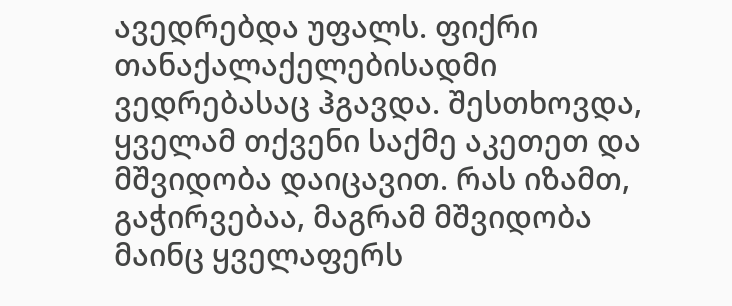ავედრებდა უფალს. ფიქრი თანაქალაქელებისადმი ვედრებასაც ჰგავდა. შესთხოვდა, ყველამ თქვენი საქმე აკეთეთ და მშვიდობა დაიცავით. რას იზამთ, გაჭირვებაა, მაგრამ მშვიდობა მაინც ყველაფერს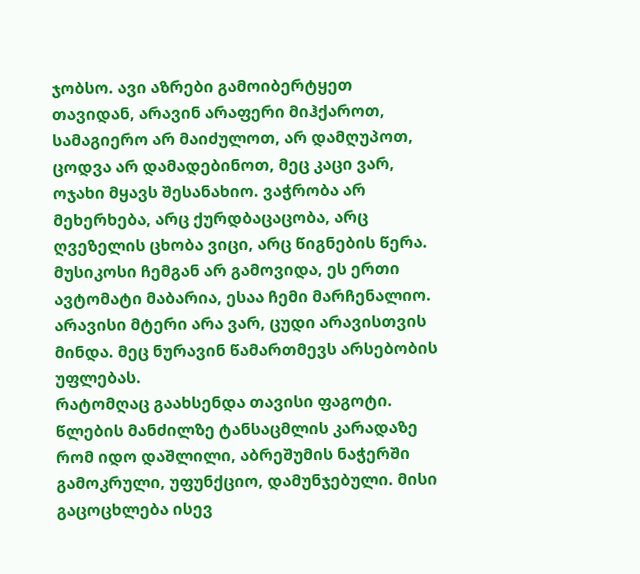ჯობსო. ავი აზრები გამოიბერტყეთ თავიდან, არავინ არაფერი მიჰქაროთ, სამაგიერო არ მაიძულოთ, არ დამღუპოთ, ცოდვა არ დამადებინოთ, მეც კაცი ვარ, ოჯახი მყავს შესანახიო. ვაჭრობა არ მეხერხება, არც ქურდბაცაცობა, არც ღვეზელის ცხობა ვიცი, არც წიგნების წერა. მუსიკოსი ჩემგან არ გამოვიდა, ეს ერთი ავტომატი მაბარია, ესაა ჩემი მარჩენალიო. არავისი მტერი არა ვარ, ცუდი არავისთვის მინდა. მეც ნურავინ წამართმევს არსებობის უფლებას.
რატომღაც გაახსენდა თავისი ფაგოტი. წლების მანძილზე ტანსაცმლის კარადაზე რომ იდო დაშლილი, აბრეშუმის ნაჭერში გამოკრული, უფუნქციო, დამუნჯებული. მისი გაცოცხლება ისევ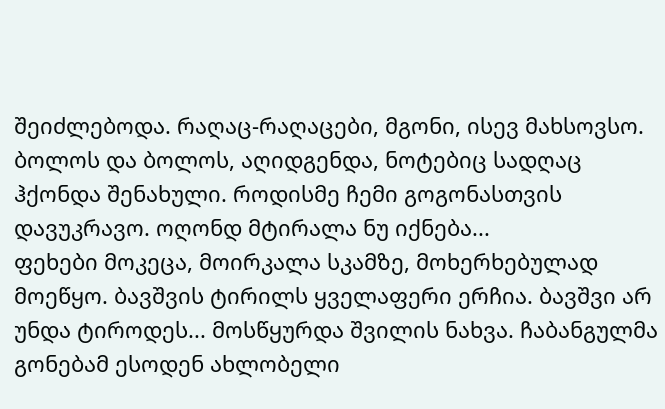შეიძლებოდა. რაღაც-რაღაცები, მგონი, ისევ მახსოვსო. ბოლოს და ბოლოს, აღიდგენდა, ნოტებიც სადღაც ჰქონდა შენახული. როდისმე ჩემი გოგონასთვის დავუკრავო. ოღონდ მტირალა ნუ იქნება...
ფეხები მოკეცა, მოირკალა სკამზე, მოხერხებულად მოეწყო. ბავშვის ტირილს ყველაფერი ერჩია. ბავშვი არ უნდა ტიროდეს... მოსწყურდა შვილის ნახვა. ჩაბანგულმა გონებამ ესოდენ ახლობელი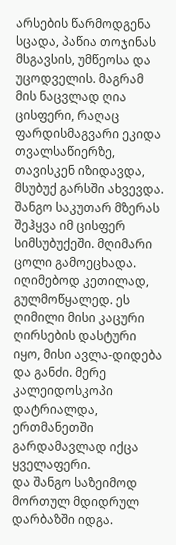არსების წარმოდგენა სცადა, პაწია თოჯინას მსგავსის, უმწეოსა და უცოდველის. მაგრამ მის ნაცვლად ღია ცისფერი, რაღაც ფარდისმაგვარი ეკიდა თვალსაწიერზე, თავისკენ იზიდავდა, მსუბუქ გარსში ახვევდა.
შანგო საკუთარ მზერას შეჰყვა იმ ცისფერ სიმსუბუქეში. მღიმარი ცოლი გამოეცხადა. იღიმებოდ კეთილად, გულმოწყალედ. ეს ღიმილი მისი კაცური ღირსების დასტური იყო, მისი ავლა-დიდება და განძი. მერე კალეიდოსკოპი დატრიალდა, ერთმანეთში გარდამავლად იქცა ყველაფერი.
და შანგო საზეიმოდ მორთულ მდიდრულ დარბაზში იდგა.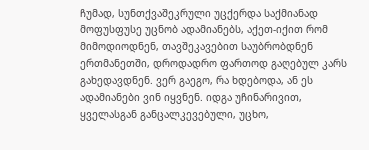ჩუმად, სუნთქვაშეკრული უცქერდა საქმიანად მოფუსფუსე უცნობ ადამიანებს, აქეთ-იქით რომ მიმოდიოდნენ, თავშეკავებით საუბრობდნენ ერთმანეთში, დროდადრო ფართოდ გაღებულ კარს გახედავდნენ. ვერ გაეგო, რა ხდებოდა, ან ეს ადამიანები ვინ იყვნენ. იდგა უჩინარივით, ყველასგან განცალკევებული, უცხო,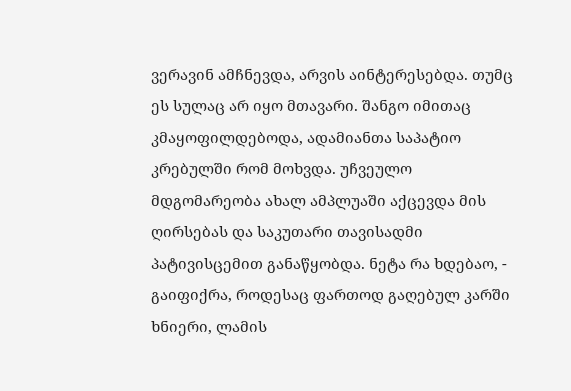ვერავინ ამჩნევდა, არვის აინტერესებდა. თუმც ეს სულაც არ იყო მთავარი. შანგო იმითაც კმაყოფილდებოდა, ადამიანთა საპატიო კრებულში რომ მოხვდა. უჩვეულო მდგომარეობა ახალ ამპლუაში აქცევდა მის ღირსებას და საკუთარი თავისადმი პატივისცემით განაწყობდა. ნეტა რა ხდებაო, - გაიფიქრა, როდესაც ფართოდ გაღებულ კარში ხნიერი, ლამის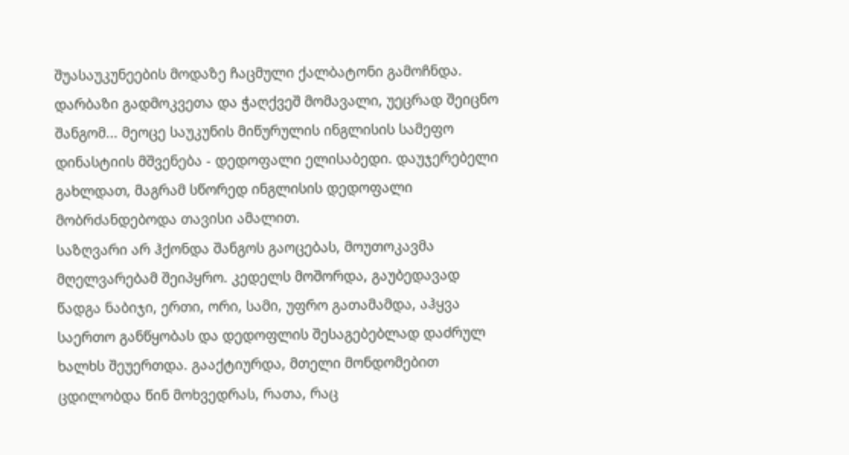შუასაუკუნეების მოდაზე ჩაცმული ქალბატონი გამოჩნდა. დარბაზი გადმოკვეთა და ჭაღქვეშ მომავალი, უეცრად შეიცნო შანგომ... მეოცე საუკუნის მიწურულის ინგლისის სამეფო დინასტიის მშვენება - დედოფალი ელისაბედი. დაუჯერებელი გახლდათ, მაგრამ სწორედ ინგლისის დედოფალი მობრძანდებოდა თავისი ამალით.
საზღვარი არ ჰქონდა შანგოს გაოცებას, მოუთოკავმა მღელვარებამ შეიპყრო. კედელს მოშორდა, გაუბედავად წადგა ნაბიჯი, ერთი, ორი, სამი, უფრო გათამამდა, აჰყვა საერთო განწყობას და დედოფლის შესაგებებლად დაძრულ ხალხს შეუერთდა. გააქტიურდა, მთელი მონდომებით ცდილობდა წინ მოხვედრას, რათა, რაც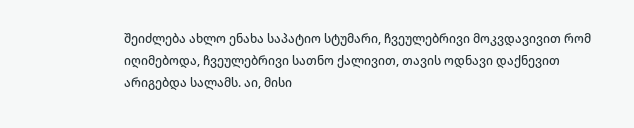შეიძლება ახლო ენახა საპატიო სტუმარი, ჩვეულებრივი მოკვდავივით რომ იღიმებოდა, ჩვეულებრივი სათნო ქალივით, თავის ოდნავი დაქნევით არიგებდა სალამს. აი, მისი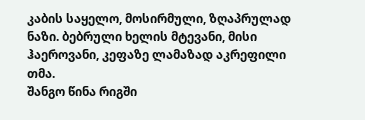კაბის საყელო, მოსირმული, ზღაპრულად ნაზი. ბებრული ხელის მტევანი, მისი ჰაეროვანი, კეფაზე ლამაზად აკრეფილი თმა.
შანგო წინა რიგში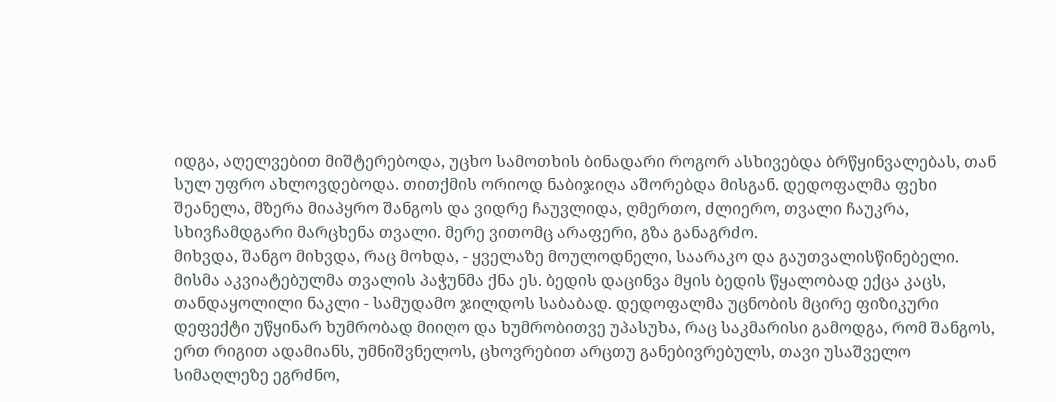იდგა, აღელვებით მიშტერებოდა, უცხო სამოთხის ბინადარი როგორ ასხივებდა ბრწყინვალებას, თან სულ უფრო ახლოვდებოდა. თითქმის ორიოდ ნაბიჯიღა აშორებდა მისგან. დედოფალმა ფეხი შეანელა, მზერა მიაპყრო შანგოს და ვიდრე ჩაუვლიდა, ღმერთო, ძლიერო, თვალი ჩაუკრა, სხივჩამდგარი მარცხენა თვალი. მერე ვითომც არაფერი, გზა განაგრძო.
მიხვდა, შანგო მიხვდა, რაც მოხდა, - ყველაზე მოულოდნელი, საარაკო და გაუთვალისწინებელი. მისმა აკვიატებულმა თვალის პაჭუნმა ქნა ეს. ბედის დაცინვა მყის ბედის წყალობად ექცა კაცს, თანდაყოლილი ნაკლი - სამუდამო ჯილდოს საბაბად. დედოფალმა უცნობის მცირე ფიზიკური დეფექტი უწყინარ ხუმრობად მიიღო და ხუმრობითვე უპასუხა, რაც საკმარისი გამოდგა, რომ შანგოს, ერთ რიგით ადამიანს, უმნიშვნელოს, ცხოვრებით არცთუ განებივრებულს, თავი უსაშველო სიმაღლეზე ეგრძნო,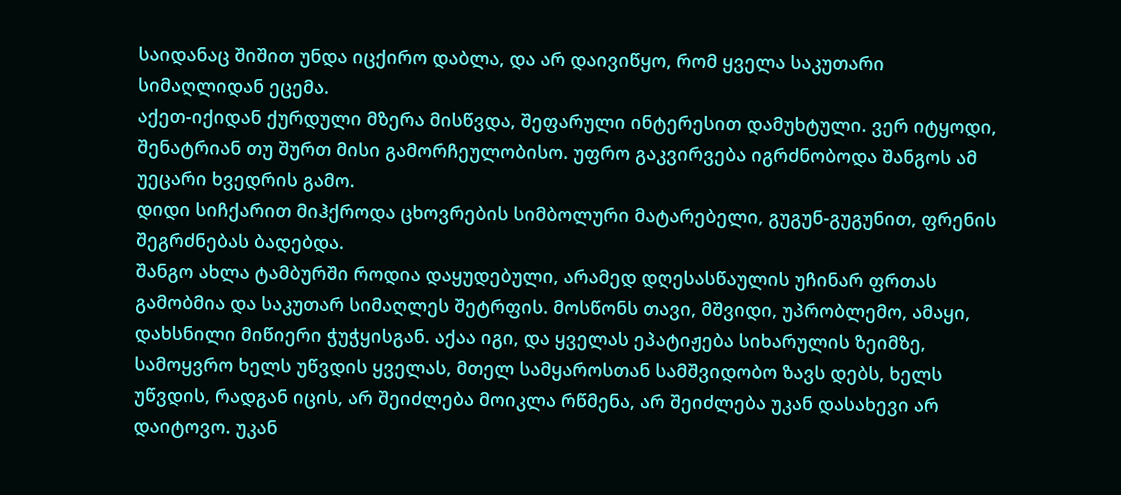საიდანაც შიშით უნდა იცქირო დაბლა, და არ დაივიწყო, რომ ყველა საკუთარი სიმაღლიდან ეცემა.
აქეთ-იქიდან ქურდული მზერა მისწვდა, შეფარული ინტერესით დამუხტული. ვერ იტყოდი, შენატრიან თუ შურთ მისი გამორჩეულობისო. უფრო გაკვირვება იგრძნობოდა შანგოს ამ უეცარი ხვედრის გამო.
დიდი სიჩქარით მიჰქროდა ცხოვრების სიმბოლური მატარებელი, გუგუნ-გუგუნით, ფრენის შეგრძნებას ბადებდა.
შანგო ახლა ტამბურში როდია დაყუდებული, არამედ დღესასწაულის უჩინარ ფრთას გამობმია და საკუთარ სიმაღლეს შეტრფის. მოსწონს თავი, მშვიდი, უპრობლემო, ამაყი, დახსნილი მიწიერი ჭუჭყისგან. აქაა იგი, და ყველას ეპატიჟება სიხარულის ზეიმზე, სამოყვრო ხელს უწვდის ყველას, მთელ სამყაროსთან სამშვიდობო ზავს დებს, ხელს უწვდის, რადგან იცის, არ შეიძლება მოიკლა რწმენა, არ შეიძლება უკან დასახევი არ დაიტოვო. უკან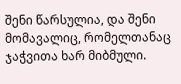შენი წარსულია, და შენი მომავალიც, რომელთანაც ჯაჭვითა ხარ მიბმული.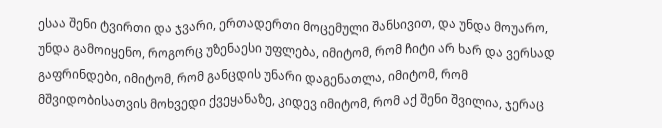ესაა შენი ტვირთი და ჯვარი, ერთადერთი მოცემული შანსივით, და უნდა მოუარო, უნდა გამოიყენო, როგორც უზენაესი უფლება, იმიტომ, რომ ჩიტი არ ხარ და ვერსად გაფრინდები, იმიტომ, რომ განცდის უნარი დაგენათლა, იმიტომ, რომ მშვიდობისათვის მოხვედი ქვეყანაზე, კიდევ იმიტომ, რომ აქ შენი შვილია, ჯერაც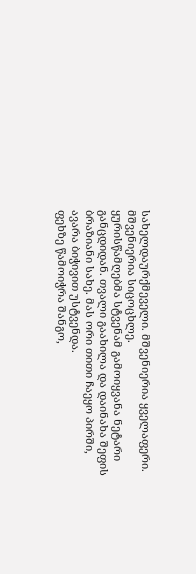სახელდაურქმეველი. მშვენიერია ყველაფერი. მშვენიერია სიცოცხლე.
ყურისწამღებმა სტვენამ გამოიყვანა ნეტარი განცდიდან. თვალი გაახილა და დაინახა შეფის ბრაზიანი სახე. მას ორი თითი ჩაეყო პირში, ავარა ბიჭივით უსტვენდა.
ფეხზე წამოიჭრა შანგო,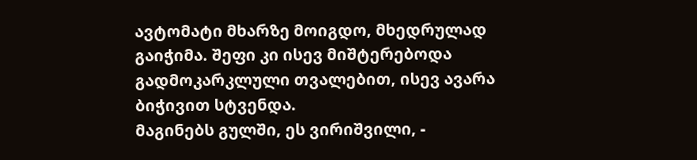ავტომატი მხარზე მოიგდო, მხედრულად გაიჭიმა. შეფი კი ისევ მიშტერებოდა გადმოკარკლული თვალებით, ისევ ავარა ბიჭივით სტვენდა.
მაგინებს გულში, ეს ვირიშვილი, -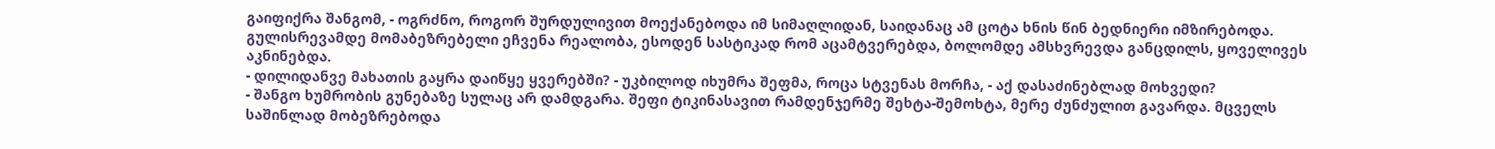გაიფიქრა შანგომ, - ოგრძნო, როგორ შურდულივით მოექანებოდა იმ სიმაღლიდან, საიდანაც ამ ცოტა ხნის წინ ბედნიერი იმზირებოდა. გულისრევამდე მომაბეზრებელი ეჩვენა რეალობა, ესოდენ სასტიკად რომ აცამტვერებდა, ბოლომდე ამსხვრევდა განცდილს, ყოველივეს აკნინებდა.
- დილიდანვე მახათის გაყრა დაიწყე ყვერებში? - უკბილოდ იხუმრა შეფმა, როცა სტვენას მორჩა, - აქ დასაძინებლად მოხვედი?
- შანგო ხუმრობის გუნებაზე სულაც არ დამდგარა. შეფი ტიკინასავით რამდენჯერმე შეხტა-შემოხტა, მერე ძუნძულით გავარდა. მცველს საშინლად მობეზრებოდა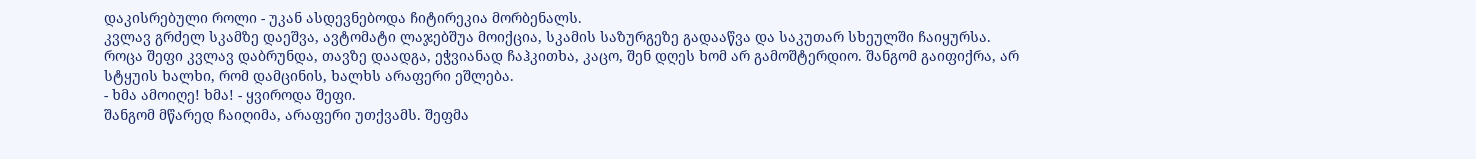დაკისრებული როლი - უკან ასდევნებოდა ჩიტირეკია მორბენალს.
კვლავ გრძელ სკამზე დაეშვა, ავტომატი ლაჯებშუა მოიქცია, სკამის საზურგეზე გადააწვა და საკუთარ სხეულში ჩაიყურსა.
როცა შეფი კვლავ დაბრუნდა, თავზე დაადგა, ეჭვიანად ჩაჰკითხა, კაცო, შენ დღეს ხომ არ გამოშტერდიო. შანგომ გაიფიქრა, არ სტყუის ხალხი, რომ დამცინის, ხალხს არაფერი ეშლება.
- ხმა ამოიღე! ხმა! - ყვიროდა შეფი.
შანგომ მწარედ ჩაიღიმა, არაფერი უთქვამს. შეფმა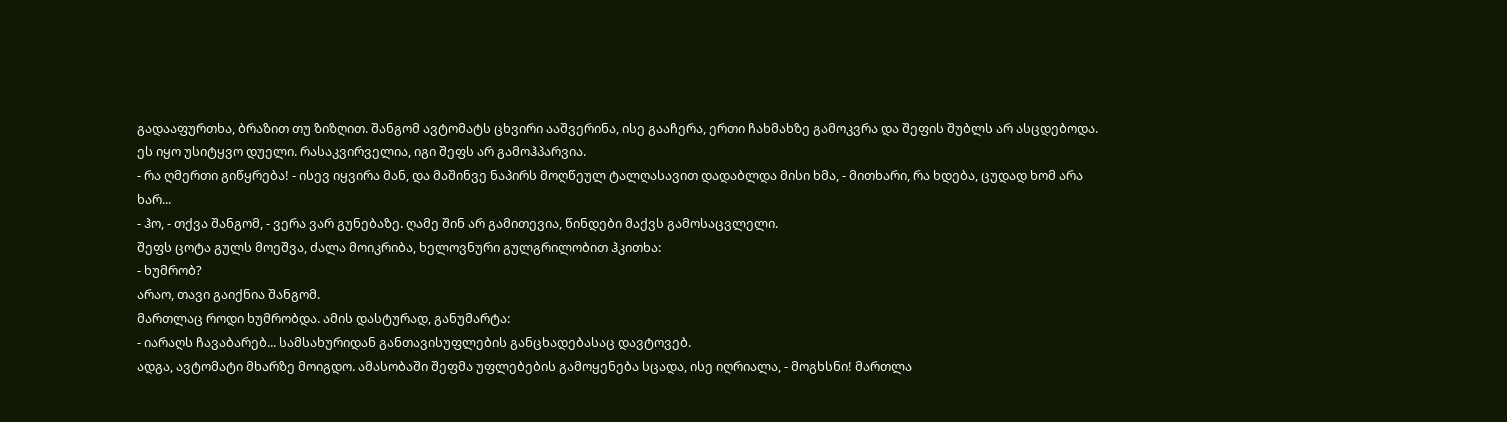გადააფურთხა, ბრაზით თუ ზიზღით. შანგომ ავტომატს ცხვირი ააშვერინა, ისე გააჩერა, ერთი ჩახმახზე გამოკვრა და შეფის შუბლს არ ასცდებოდა. ეს იყო უსიტყვო დუელი. რასაკვირველია, იგი შეფს არ გამოჰპარვია.
- რა ღმერთი გიწყრება! - ისევ იყვირა მან, და მაშინვე ნაპირს მოღწეულ ტალღასავით დადაბლდა მისი ხმა, - მითხარი, რა ხდება, ცუდად ხომ არა ხარ...
- ჰო, - თქვა შანგომ, - ვერა ვარ გუნებაზე. ღამე შინ არ გამითევია, წინდები მაქვს გამოსაცვლელი.
შეფს ცოტა გულს მოეშვა, ძალა მოიკრიბა, ხელოვნური გულგრილობით ჰკითხა:
- ხუმრობ?
არაო, თავი გაიქნია შანგომ.
მართლაც როდი ხუმრობდა. ამის დასტურად, განუმარტა:
- იარაღს ჩავაბარებ... სამსახურიდან განთავისუფლების განცხადებასაც დავტოვებ.
ადგა, ავტომატი მხარზე მოიგდო. ამასობაში შეფმა უფლებების გამოყენება სცადა, ისე იღრიალა, - მოგხსნი! მართლა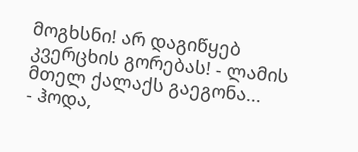მოგხსნი! არ დაგიწყებ კვერცხის გორებას! - ლამის მთელ ქალაქს გაეგონა...
- ჰოდა,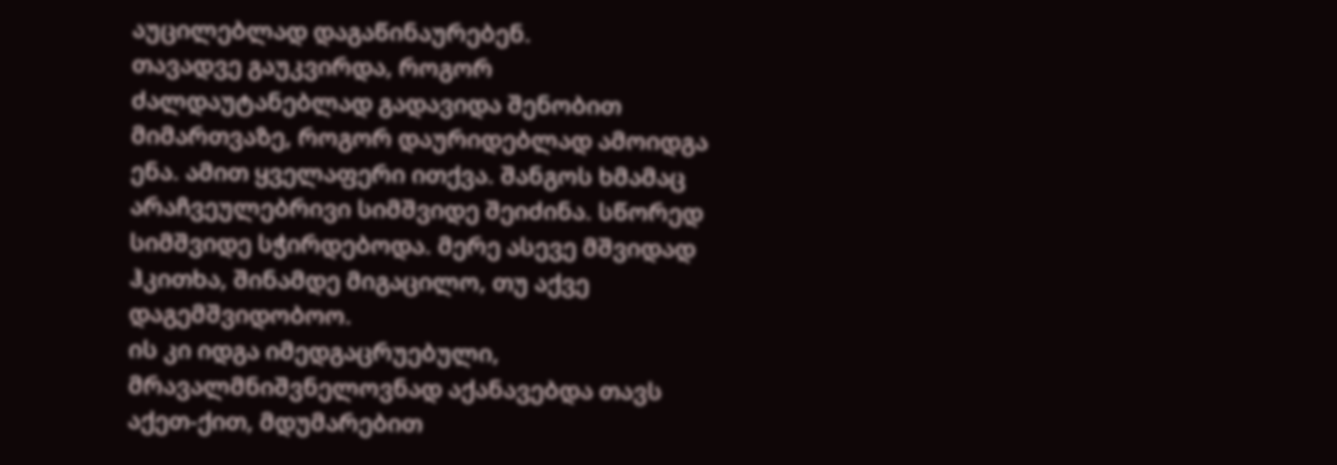აუცილებლად დაგაწინაურებენ.
თავადვე გაუკვირდა, როგორ ძალდაუტანებლად გადავიდა შენობით მიმართვაზე, როგორ დაურიდებლად ამოიდგა ენა. ამით ყველაფერი ითქვა. შანგოს ხმამაც არაჩვეულებრივი სიმშვიდე შეიძინა. სწორედ სიმშვიდე სჭირდებოდა. მერე ასევე მშვიდად ჰკითხა, შინამდე მიგაცილო, თუ აქვე დაგემშვიდობოო.
ის კი იდგა იმედგაცრუებული, მრავალმნიშვნელოვნად აქანავებდა თავს აქეთ-ქით, მდუმარებით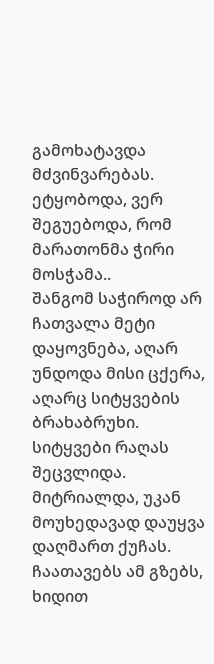გამოხატავდა მძვინვარებას. ეტყობოდა, ვერ შეგუებოდა, რომ მარათონმა ჭირი მოსჭამა..
შანგომ საჭიროდ არ ჩათვალა მეტი დაყოვნება, აღარ უნდოდა მისი ცქერა, აღარც სიტყვების ბრახაბრუხი. სიტყვები რაღას შეცვლიდა. მიტრიალდა, უკან მოუხედავად დაუყვა დაღმართ ქუჩას.
ჩაათავებს ამ გზებს, ხიდით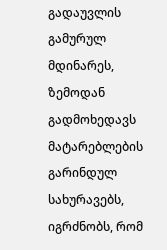გადაუვლის გამურულ მდინარეს, ზემოდან გადმოხედავს მატარებლების გარინდულ სახურავებს, იგრძნობს, რომ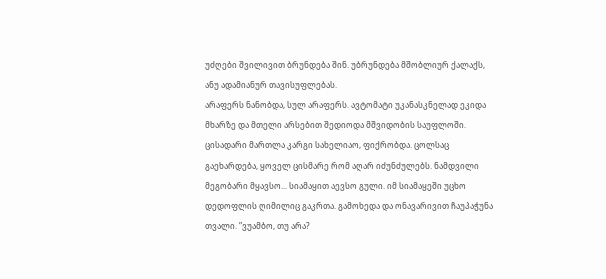უძღები შვილივით ბრუნდება შინ. უბრუნდება მშობლიურ ქალაქს, ანუ ადამიანურ თავისუფლებას.
არაფერს ნანობდა, სულ არაფერს. ავტომატი უკანასკნელად ეკიდა მხარზე და მთელი არსებით შედიოდა მშვიდობის საუფლოში.
ცისადარი მართლა კარგი სახელიაო, ფიქრობდა. ცოლსაც გაეხარდება, ყოველ ცისმარე რომ აღარ იძუნძულებს. ნამდვილი მეგობარი მყავსო... სიამაყით აევსო გული. იმ სიამაყეში უცხო დედოფლის ღიმილიც გაკრთა. გამოხედა და ონავარივით ჩაუპაჭუნა თვალი. ”ვუამბო, თუ არა?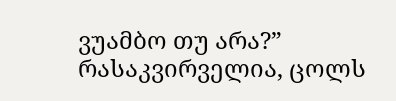ვუამბო თუ არა?” რასაკვირველია, ცოლს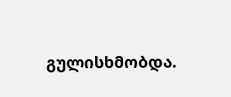გულისხმობდა.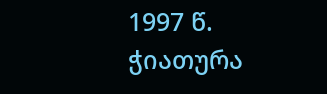1997 წ.
ჭიათურა